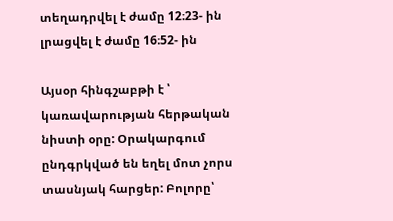տեղադրվել է ժամը 12։23- ին
լրացվել է ժամը 16։52- ին

Այսօր հինգշաբթի է ՝ կառավարության հերթական նիստի օրը: Օրակարգում ընդգրկված են եղել մոտ չորս տասնյակ հարցեր: Բոլորը՝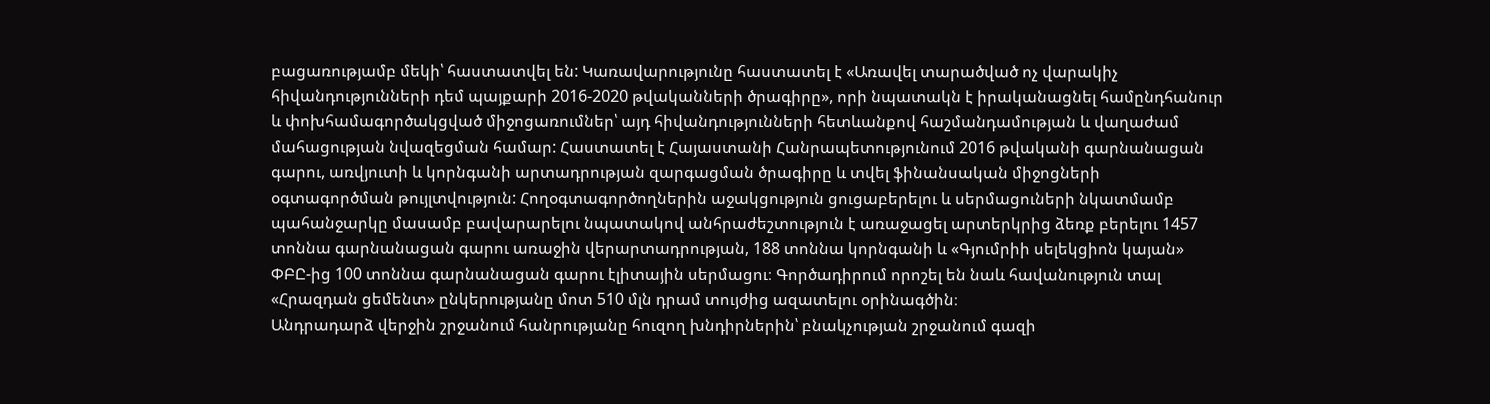բացառությամբ մեկի՝ հաստատվել են: Կառավարությունը հաստատել է «Առավել տարածված ոչ վարակիչ հիվանդությունների դեմ պայքարի 2016-2020 թվականների ծրագիրը», որի նպատակն է իրականացնել համընդհանուր և փոխհամագործակցված միջոցառումներ՝ այդ հիվանդությունների հետևանքով հաշմանդամության և վաղաժամ մահացության նվազեցման համար: Հաստատել է Հայաստանի Հանրապետությունում 2016 թվականի գարնանացան գարու, առվյուտի և կորնգանի արտադրության զարգացման ծրագիրը և տվել ֆինանսական միջոցների օգտագործման թույլտվություն: Հողօգտագործողներին աջակցություն ցուցաբերելու և սերմացուների նկատմամբ պահանջարկը մասամբ բավարարելու նպատակով անհրաժեշտություն է առաջացել արտերկրից ձեռք բերելու 1457 տոննա գարնանացան գարու առաջին վերարտադրության, 188 տոննա կորնգանի և «Գյումրիի սելեկցիոն կայան» ՓԲԸ-ից 100 տոննա գարնանացան գարու էլիտային սերմացու։ Գործադիրում որոշել են նաև հավանություն տալ «Հրազդան ցեմենտ» ընկերությանը մոտ 510 մլն դրամ տույժից ազատելու օրինագծին։
Անդրադարձ վերջին շրջանում հանրությանը հուզող խնդիրներին՝ բնակչության շրջանում գազի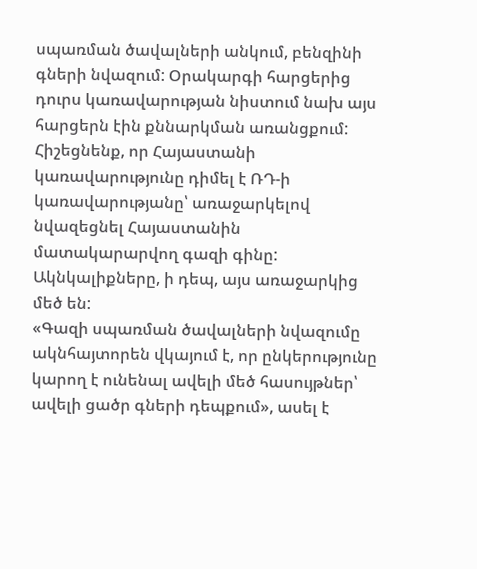սպառման ծավալների անկում, բենզինի գների նվազում: Օրակարգի հարցերից դուրս կառավարության նիստում նախ այս հարցերն էին քննարկման առանցքում: Հիշեցնենք, որ Հայաստանի կառավարությունը դիմել է ՌԴ-ի կառավարությանը՝ առաջարկելով նվազեցնել Հայաստանին մատակարարվող գազի գինը: Ակնկալիքները, ի դեպ, այս առաջարկից մեծ են:
«Գազի սպառման ծավալների նվազումը ակնհայտորեն վկայում է, որ ընկերությունը կարող է ունենալ ավելի մեծ հասույթներ՝ ավելի ցածր գների դեպքում», ասել է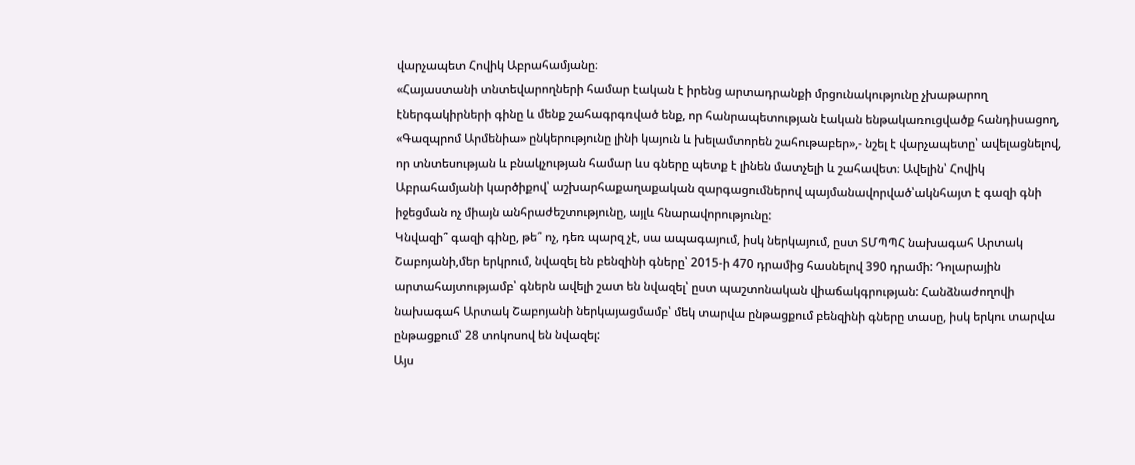վարչապետ Հովիկ Աբրահամյանը։
«Հայաստանի տնտեվարողների համար էական է իրենց արտադրանքի մրցունակությունը չխաթարող էներգակիրների գինը և մենք շահագրգռված ենք, որ հանրապետության էական ենթակառուցվածք հանդիսացող, «Գազպրոմ Արմենիա» ընկերությունը լինի կայուն և խելամտորեն շահութաբեր»,- նշել է վարչապետը՝ ավելացնելով, որ տնտեսության և բնակչության համար ևս գները պետք է լինեն մատչելի և շահավետ։ Ավելին՝ Հովիկ Աբրահամյանի կարծիքով՝ աշխարհաքաղաքական զարգացումներով պայմանավորված՝ակնհայտ է գազի գնի իջեցման ոչ միայն անհրաժեշտությունը, այլև հնարավորությունը:
Կնվազի՞ գազի գինը, թե՞ ոչ, դեռ պարզ չէ, սա ապագայում, իսկ ներկայում, ըստ ՏՄՊՊՀ նախագահ Արտակ Շաբոյանի,մեր երկրում, նվազել են բենզինի գները՝ 2015-ի 470 դրամից հասնելով 390 դրամի: Դոլարային արտահայտությամբ՝ գներն ավելի շատ են նվազել՝ ըստ պաշտոնական վիաճակգրության: Հանձնաժողովի նախագահ Արտակ Շաբոյանի ներկայացմամբ՝ մեկ տարվա ընթացքում բենզինի գները տասը, իսկ երկու տարվա ընթացքում՝ 28 տոկոսով են նվազել:
Այս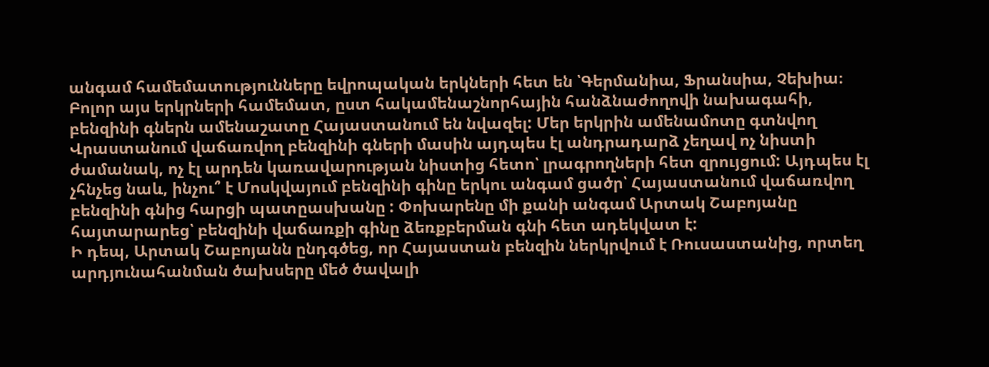անգամ համեմատությունները եվրոպական երկների հետ են ՝Գերմանիա, Ֆրանսիա, Չեխիա։ Բոլոր այս երկրների համեմատ, ըստ հակամենաշնորհային հանձնաժողովի նախագահի, բենզինի գներն ամենաշատը Հայաստանում են նվազել: Մեր երկրին ամենամոտը գտնվող Վրաստանում վաճառվող բենզինի գների մասին այդպես էլ անդրադարձ չեղավ ոչ նիստի ժամանակ, ոչ էլ արդեն կառավարության նիստից հետո՝ լրագրողների հետ զրույցում: Այդպես էլ չհնչեց նաև, ինչու՞ է Մոսկվայում բենզինի գինը երկու անգամ ցածր՝ Հայաստանում վաճառվող բենզինի գնից հարցի պատըասխանը : Փոխարենը մի քանի անգամ Արտակ Շաբոյանը հայտարարեց՝ բենզինի վաճառքի գինը ձեռքբերման գնի հետ ադեկվատ է:
Ի դեպ, Արտակ Շաբոյանն ընդգծեց, որ Հայաստան բենզին ներկրվում է Ռուսաստանից, որտեղ արդյունահանման ծախսերը մեծ ծավալի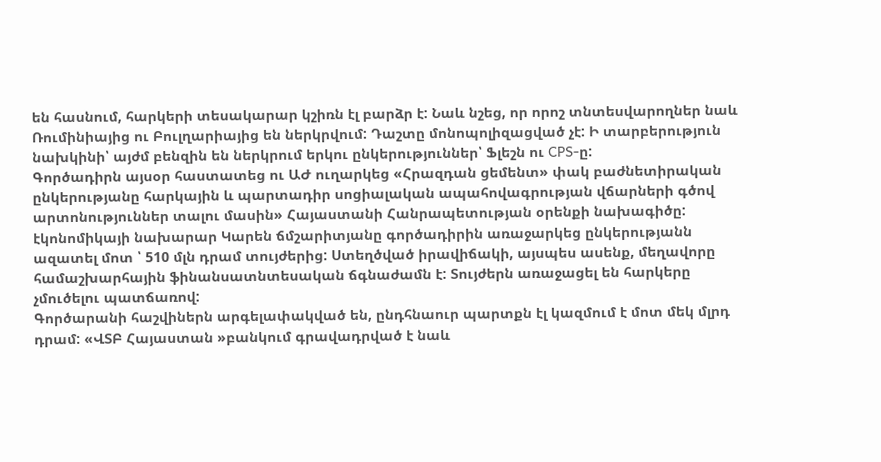են հասնում, հարկերի տեսակարար կշիռն էլ բարձր է: Նաև նշեց, որ որոշ տնտեսվարողներ նաև Ռումինիայից ու Բուլղարիայից են ներկրվում: Դաշտը մոնոպոլիզացված չէ: Ի տարբերություն նախկինի՝ այժմ բենզին են ներկրում երկու ընկերություններ՝ Ֆլեշն ու CPS-ը:
Գործադիրն այսօր հաստատեց ու ԱԺ ուղարկեց «Հրազդան ցեմենտ» փակ բաժնետիրական ընկերությանը հարկային և պարտադիր սոցիալական ապահովագրության վճարների գծով արտոնություններ տալու մասին» Հայաստանի Հանրապետության օրենքի նախագիծը: էկոնոմիկայի նախարար Կարեն ճմշարիտյանը գործադիրին առաջարկեց ընկերությանն ազատել մոտ ՝ 510 մլն դրամ տույժերից: Ստեղծված իրավիճակի, այսպես ասենք, մեղավորը համաշխարհային ֆինանսատնտեսական ճգնաժամն է: Տույժերն առաջացել են հարկերը չմուծելու պատճառով:
Գործարանի հաշվիներն արգելափակված են, ընդհնաուր պարտքն էլ կազմում է մոտ մեկ մլրդ դրամ: «ՎՏԲ Հայաստան »բանկում գրավադրված է նաև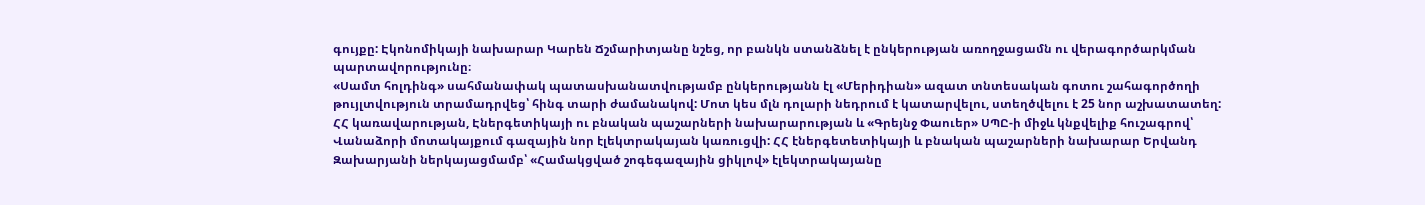գույքը: Էկոնոմիկայի նախարար Կարեն Ճշմարիտյանը նշեց, որ բանկն ստանձնել է ընկերության առողջացամն ու վերագործարկման պարտավորությունը։
«Սամտ հոլդինգ» սահմանափակ պատասխանատվությամբ ընկերությանն էլ «Մերիդիան» ազատ տնտեսական գոտու շահագործողի թույլտվություն տրամադրվեց՝ հինգ տարի ժամանակով: Մոտ կես մլն դոլարի նեդրում է կատարվելու, ստեղծվելու է 25 նոր աշխատատեղ:
ՀՀ կառավարության, Էներգետիկայի ու բնական պաշարների նախարարության և «Գրեյնջ Փաուեր» ՍՊԸ-ի միջև կնքվելիք հուշագրով՝ Վանաձորի մոտակայքում գազային նոր էլեկտրակայան կառուցվի: ՀՀ էներգետետիկայի և բնական պաշարների նախարար Երվանդ Զախարյանի ներկայացմամբ՝ «Համակցված շոգեգազային ցիկլով» էլեկտրակայանը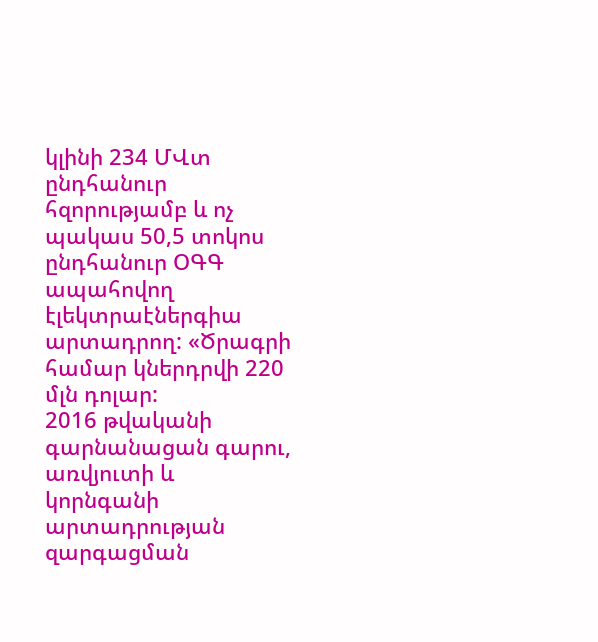կլինի 234 ՄՎտ ընդհանուր հզորությամբ և ոչ պակաս 50,5 տոկոս ընդհանուր ՕԳԳ ապահովող էլեկտրաէներգիա արտադրող: «Ծրագրի համար կներդրվի 220 մլն դոլար:
2016 թվականի գարնանացան գարու, առվյուտի և կորնգանի արտադրության զարգացման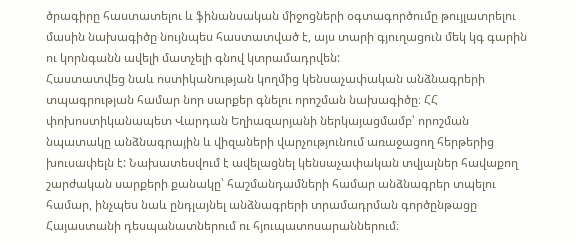ծրագիրը հաստատելու և ֆինանսական միջոցների օգտագործումը թույլատրելու մասին նախագիծը նույնպես հաստատված է, այս տարի գյուղացուն մեկ կգ գարին ու կորնգանն ավելի մատչելի գնով կտրամադրվեն:
Հաստատվեց նաև ոստիկանության կողմից կենսաչափական անձնագրերի տպագրության համար նոր սարքեր գնելու որոշման նախագիծը։ ՀՀ փոխոստիկանապետ Վարդան Եղիազարյանի ներկայացմամբ՝ որոշման նպատակը անձնագրային և վիզաների վարչությունում առաջացող հերթերից խուսափելն է: Նախատեսվում է ավելացնել կենսաչափական տվյալներ հավաքող շարժական սարքերի քանակը՝ հաշմանդամների համար անձնագրեր տպելու համար, ինչպես նաև ընդլայնել անձնագրերի տրամադրման գործընթացը Հայաստանի դեսպանատներում ու հյուպատոսարաններում։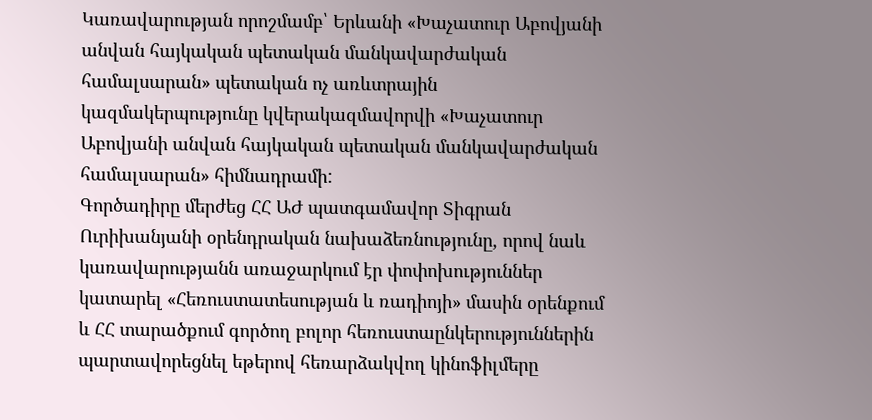Կառավարության որոշմամբ՝ Երևանի «Խաչատուր Աբովյանի անվան հայկական պետական մանկավարժական համալսարան» պետական ոչ առևտրային կազմակերպությունը կվերակազմավորվի «Խաչատուր Աբովյանի անվան հայկական պետական մանկավարժական համալսարան» հիմնադրամի:
Գործադիրը մերժեց ՀՀ ԱԺ պատգամավոր Տիգրան Ուրիխանյանի օրենդրական նախաձեռնությունը, որով նաև կառավարությանն առաջարկում էր փոփոխություններ կատարել «Հեռուստատեսության և ռադիոյի» մասին օրենքում և ՀՀ տարածքում գործող բոլոր հեռուստաընկերություններին պարտավորեցնել եթերով հեռարձակվող կինոֆիլմերը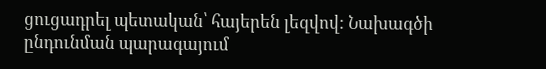ցուցադրել պետական՝ հայերեն լեզվով: Նախագծի ընդունման պարագայում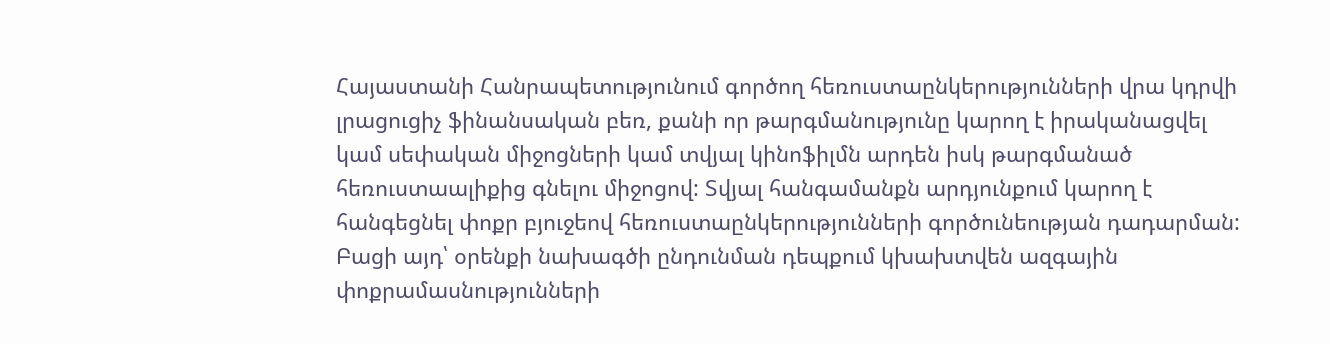Հայաստանի Հանրապետությունում գործող հեռուստաընկերությունների վրա կդրվի լրացուցիչ ֆինանսական բեռ, քանի որ թարգմանությունը կարող է իրականացվել կամ սեփական միջոցների կամ տվյալ կինոֆիլմն արդեն իսկ թարգմանած հեռուստաալիքից գնելու միջոցով: Տվյալ հանգամանքն արդյունքում կարող է հանգեցնել փոքր բյուջեով հեռուստաընկերությունների գործունեության դադարման: Բացի այդ՝ օրենքի նախագծի ընդունման դեպքում կխախտվեն ազգային փոքրամասնությունների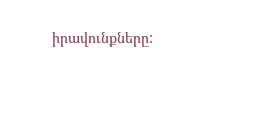իրավունքները: